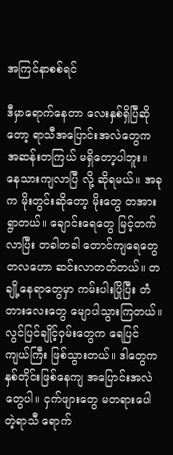အကြင်နာစစ်ရင်

ဒီမှာရောက်နေတာ လေးနှစ်ရှိပြီဆိုတော့ ရာသီအပြောင်းအလဲတွေက အဆန်းတကြယ် မရှိတော့ပါဘူး။ နေသားကျလာပြီ လို့ ဆိုရမယ်။ အခုက မိုးတွင်းဆိုတော့ မိုးတွေ တအားရွာတယ်။ ချောင်းရေတွေ မြင့်တက်လာပြီး တခါတခါ တောင်ကျရေတွေ တလဟော ဆင်းလာတတ်တယ်။ တချို့နေရာတွေမှာ ကမ်းပါးပြိုပြီး တံတားလေးတွေ မျောပါသွားကြတယ်။ လွင်ပြင်ချိုင့်ဝှမ်းတွေက ရေပြင်ကျယ်ကြီး ဖြစ်သွားတယ်။ ဒါတွေက နှစ်တိုင်းဖြစ်နေကျ အပြောင်းအလဲတွေပါ။ ငှက်ဖျားတွေ မတရားပေါတဲ့ရာသီ ရောက်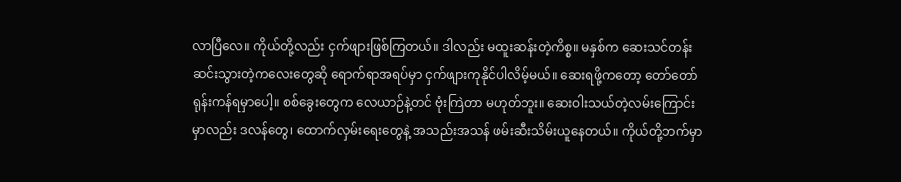လာပြီလေ။ ကိုယ်တို့လည်း ငှက်ဖျားဖြစ်ကြတယ်။ ဒါလည်း မထူးဆန်းတဲ့ကိစ္စ။ မနှစ်က ဆေးသင်တန်းဆင်းသွားတဲ့ကလေးတွေဆို ရောက်ရာအရပ်မှာ ငှက်ဖျားကုနိုင်ပါလိမ့်မယ်။ ဆေးရဖို့ကတော့ တော်တော်ရုန်းကန်ရမှာပေါ့။ စစ်ခွေးတွေက လေယာဉ်နဲ့တင် ဗုံးကြဲတာ မဟုတ်ဘူး။ ဆေးဝါးသယ်တဲ့လမ်းကြောင်းမှာလည်း ဒလန်တွေ၊ ထောက်လှမ်းရေးတွေနဲ့ အသည်းအသန် ဖမ်းဆီးသိမ်းယူနေတယ်။ ကိုယ်တို့ဘက်မှာ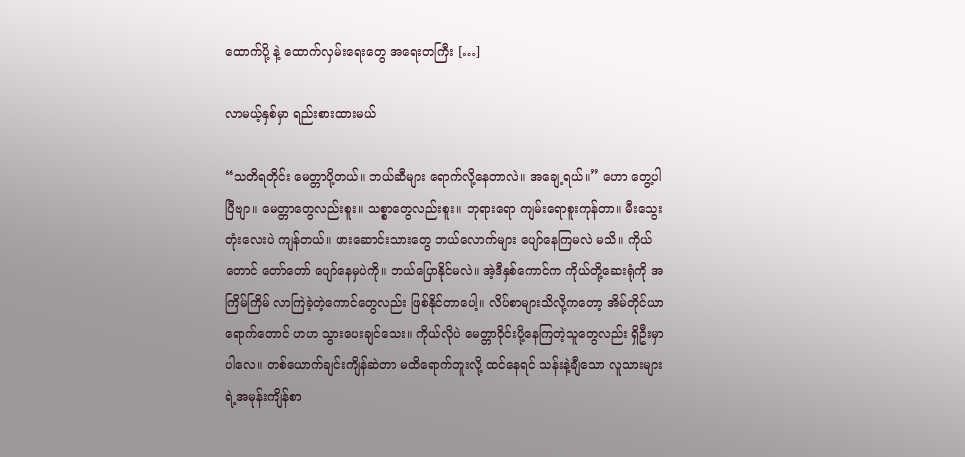ထောက်ပို့ နဲ့ ထောက်လှမ်းရေးတွေ အရေးတကြီး […]

လာမယ့်နှစ်မှာ ရည်းစားထားမယ်

“သတိရတိုင်း မေတ္တာပို့တယ်။ ဘယ်ဆီများ ရောက်လို့နေတာလဲ။ အချေ့ရယ်။” ဟော တွေ့ပါပြီဗျာ။ မေတ္တာတွေလည်းစူး။ သစ္စာတွေလည်းစူး။ ဘုရားရော ကျမ်းရောစူးကုန်တာ။ မီးသွေးတုံးလေးပဲ ကျန်တယ်။ ဖားဆောင်းသားတွေ ဘယ်လောက်များ ပျော်နေကြမလဲ မသိ။ ကိုယ်တောင် တော်တော် ပျော်နေမှပဲကို။ ဘယ်ပြောနိုင်မလဲ။ အဲ့ဒီနှစ်ကောင်က ကိုယ်တို့ဆေးရုံကို အကြိမ်ကြိမ် လာကြဲခဲ့တဲ့ကောင်တွေလည်း ဖြစ်နိုင်တာပေါ့။ လိပ်စာများသိလို့ကတော့ အိမ်တိုင်ယာရောက်တောင် ဟဟ သွားပေးချင်သေး။ ကိုယ်လိုပဲ မေတ္တာဝိုင်းပို့နေကြတဲ့သူတွေလည်း ရှိဦးမှာပါလေ။ တစ်ယောက်ချင်းကျိန်ဆဲတာ မထိရောက်ဘူးလို့ ထင်နေရင် သန်းနဲ့ချီသော လူသားများရဲ့အမုန်းကျိန်စာ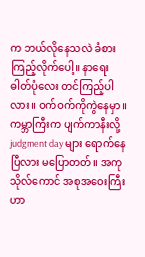က ဘယ်လိုနေသလဲ ခံစားကြည့်လိုက်ပေါ့။ နာရေးဓါတ်ပုံလေး တင်ကြည့်ပါလား။ ဝက်ဝက်ကိုကွဲနေမှာ။ ကမ္ဘာကြီးက ပျက်ကာနီးလို့ judgment day များ ရောက်နေပြီလား မပြောတတ်။ အကုသိုလ်ကောင် အစုအဝေးကြီးဟာ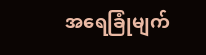အရေခြုံမျက်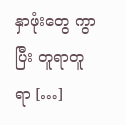နှာဖုံးတွေ ကွာပြီး တူရာတူရာ […]